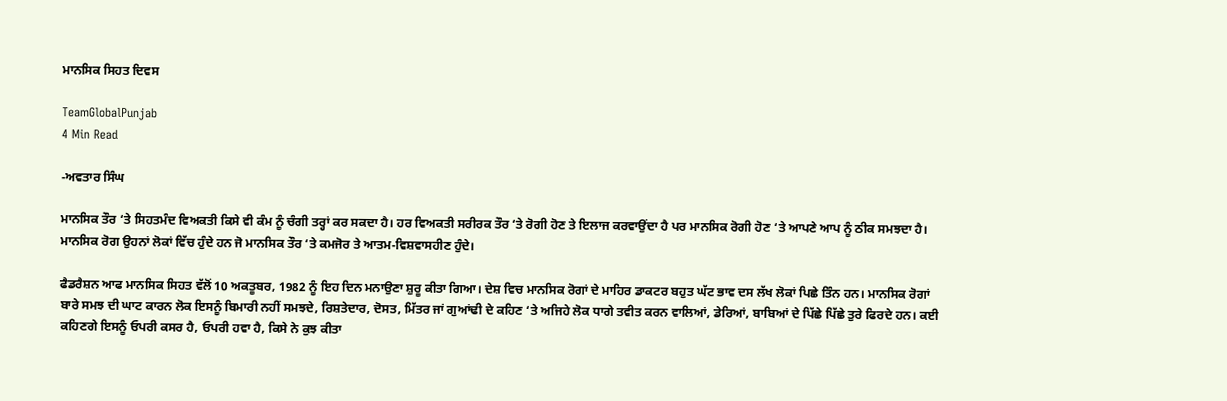ਮਾਨਸਿਕ ਸਿਹਤ ਦਿਵਸ

TeamGlobalPunjab
4 Min Read

-ਅਵਤਾਰ ਸਿੰਘ

ਮਾਨਸਿਕ ਤੌਰ ‘ਤੇ ਸਿਹਤਮੰਦ ਵਿਅਕਤੀ ਕਿਸੇ ਵੀ ਕੰਮ ਨੂੰ ਚੰਗੀ ਤਰ੍ਹਾਂ ਕਰ ਸਕਦਾ ਹੈ। ਹਰ ਵਿਅਕਤੀ ਸਰੀਰਕ ਤੌਰ ‘ਤੇ ਰੋਗੀ ਹੋਣ ਤੇ ਇਲਾਜ ਕਰਵਾਉਂਦਾ ਹੈ ਪਰ ਮਾਨਸਿਕ ਰੋਗੀ ਹੋਣ ‘ਤੇ ਆਪਣੇ ਆਪ ਨੂੰ ਠੀਕ ਸਮਝਦਾ ਹੈ। ਮਾਨਸਿਕ ਰੋਗ ਉਹਨਾਂ ਲੋਕਾਂ ਵਿੱਚ ਹੁੰਦੇ ਹਨ ਜੋ ਮਾਨਸਿਕ ਤੌਰ ‘ਤੇ ਕਮਜੋਰ ਤੇ ਆਤਮ-ਵਿਸ਼ਵਾਸਹੀਣ ਹੁੰਦੇ।

ਫੈਡਰੈਸ਼ਨ ਆਫ ਮਾਨਸਿਕ ਸਿਹਤ ਵੱਲੋਂ 10 ਅਕਤੂਬਰ, 1982 ਨੂੰ ਇਹ ਦਿਨ ਮਨਾਉਣਾ ਸ਼ੁਰੂ ਕੀਤਾ ਗਿਆ। ਦੇਸ਼ ਵਿਚ ਮਾਨਸਿਕ ਰੋਗਾਂ ਦੇ ਮਾਹਿਰ ਡਾਕਟਰ ਬਹੁਤ ਘੱਟ ਭਾਵ ਦਸ ਲੱਖ ਲੋਕਾਂ ਪਿਛੇ ਤਿੰਨ ਹਨ। ਮਾਨਸਿਕ ਰੋਗਾਂ ਬਾਰੇ ਸਮਝ ਦੀ ਘਾਟ ਕਾਰਨ ਲੋਕ ਇਸਨੂੰ ਬਿਮਾਰੀ ਨਹੀਂ ਸਮਝਦੇ, ਰਿਸ਼ਤੇਦਾਰ, ਦੋਸਤ, ਮਿੱਤਰ ਜਾਂ ਗੁਆਂਢੀ ਦੇ ਕਹਿਣ ‘ਤੇ ਅਜਿਹੇ ਲੋਕ ਧਾਗੇ ਤਵੀਤ ਕਰਨ ਵਾਲਿਆਂ, ਡੇਰਿਆਂ, ਬਾਬਿਆਂ ਦੇ ਪਿੱਛੇ ਪਿੱਛੇ ਤੁਰੇ ਫਿਰਦੇ ਹਨ। ਕਈ ਕਹਿਣਗੇ ਇਸਨੂੰ ਓਪਰੀ ਕਸਰ ਹੈ, ਓਪਰੀ ਹਵਾ ਹੈ, ਕਿਸੇ ਨੇ ਕੁਝ ਕੀਤਾ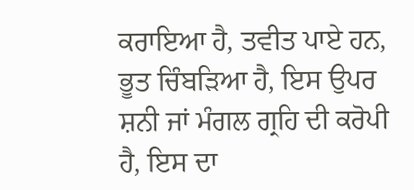ਕਰਾਇਆ ਹੈ, ਤਵੀਤ ਪਾਏ ਹਨ, ਭੂਤ ਚਿੰਬੜਿਆ ਹੈ, ਇਸ ਉਪਰ ਸ਼ਨੀ ਜਾਂ ਮੰਗਲ ਗ੍ਰਹਿ ਦੀ ਕਰੋਪੀ ਹੈ, ਇਸ ਦਾ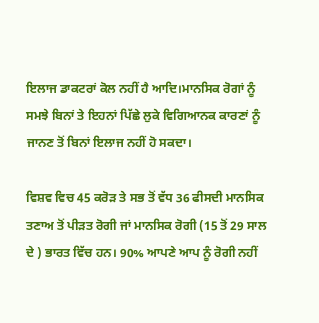ਇਲਾਜ ਡਾਕਟਰਾਂ ਕੋਲ ਨਹੀਂ ਹੈ ਆਦਿ।ਮਾਨਸਿਕ ਰੋਗਾਂ ਨੂੰ ਸਮਝੇ ਬਿਨਾਂ ਤੇ ਇਹਨਾਂ ਪਿੱਛੇ ਲੁਕੇ ਵਿਗਿਆਨਕ ਕਾਰਣਾਂ ਨੂੰ ਜਾਨਣ ਤੋਂ ਬਿਨਾਂ ਇਲਾਜ ਨਹੀਂ ਹੋ ਸਕਦਾ।

ਵਿਸ਼ਵ ਵਿਚ 45 ਕਰੋੜ ਤੇ ਸਭ ਤੋਂ ਵੱਧ 36 ਫੀਸਦੀ ਮਾਨਸਿਕ ਤਣਾਅ ਤੋਂ ਪੀੜਤ ਰੋਗੀ ਜਾਂ ਮਾਨਸਿਕ ਰੋਗੀ (15 ਤੋਂ 29 ਸਾਲ ਦੇ ) ਭਾਰਤ ਵਿੱਚ ਹਨ। 90% ਆਪਣੇ ਆਪ ਨੂੰ ਰੋਗੀ ਨਹੀਂ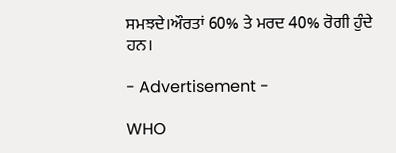ਸਮਝਦੇ।ਔਰਤਾਂ 60% ਤੇ ਮਰਦ 40% ਰੋਗੀ ਹੁੰਦੇ ਹਨ।

- Advertisement -

WHO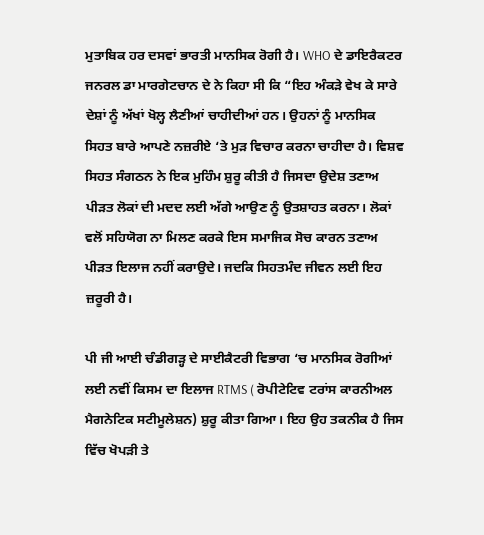ਮੁਤਾਬਿਕ ਹਰ ਦਸਵਾਂ ਭਾਰਤੀ ਮਾਨਸਿਕ ਰੋਗੀ ਹੈ। WHO ਦੇ ਡਾਇਰੈਕਟਰ ਜਨਰਲ ਡਾ ਮਾਰਗੇਟਚਾਨ ਦੇ ਨੇ ਕਿਹਾ ਸੀ ਕਿ “ਇਹ ਅੰਕੜੇ ਵੇਖ ਕੇ ਸਾਰੇ ਦੇਸ਼ਾਂ ਨੂੰ ਅੱਖਾਂ ਖੋਲ੍ਹ ਲੈਣੀਆਂ ਚਾਹੀਦੀਆਂ ਹਨ। ਉਹਨਾਂ ਨੂੰ ਮਾਨਸਿਕ ਸਿਹਤ ਬਾਰੇ ਆਪਣੇ ਨਜ਼ਰੀਏ ‘ਤੇ ਮੁੜ ਵਿਚਾਰ ਕਰਨਾ ਚਾਹੀਦਾ ਹੈ। ਵਿਸ਼ਵ ਸਿਹਤ ਸੰਗਠਨ ਨੇ ਇਕ ਮੁਹਿੰਮ ਸ਼ੁਰੂ ਕੀਤੀ ਹੈ ਜਿਸਦਾ ਉਦੇਸ਼ ਤਣਾਅ ਪੀੜਤ ਲੋਕਾਂ ਦੀ ਮਦਦ ਲਈ ਅੱਗੇ ਆਉਣ ਨੂੰ ਉਤਸ਼ਾਹਤ ਕਰਨਾ। ਲੋਕਾਂ ਵਲੋਂ ਸਹਿਯੋਗ ਨਾ ਮਿਲਣ ਕਰਕੇ ਇਸ ਸਮਾਜਿਕ ਸੋਚ ਕਾਰਨ ਤਣਾਅ ਪੀੜਤ ਇਲਾਜ ਨਹੀਂ ਕਰਾਉਦੇ। ਜਦਕਿ ਸਿਹਤਮੰਦ ਜੀਵਨ ਲਈ ਇਹ ਜ਼ਰੂਰੀ ਹੈ।

ਪੀ ਜੀ ਆਈ ਚੰਡੀਗੜ੍ਹ ਦੇ ਸਾਈਕੈਟਰੀ ਵਿਭਾਗ ‘ਚ ਮਾਨਸਿਕ ਰੋਗੀਆਂ ਲਈ ਨਵੀਂ ਕਿਸਮ ਦਾ ਇਲਾਜ RTMS ( ਰੋਪੀਟੇਟਿਵ ਟਰਾਂਸ ਕਾਰਨੀਅਲ ਮੈਗਨੇਟਿਕ ਸਟੀਮੂਲੇਸ਼ਨ) ਸ਼ੁਰੂ ਕੀਤਾ ਗਿਆ। ਇਹ ਉਹ ਤਕਨੀਕ ਹੈ ਜਿਸ ਵਿੱਚ ਖੋਪੜੀ ਤੇ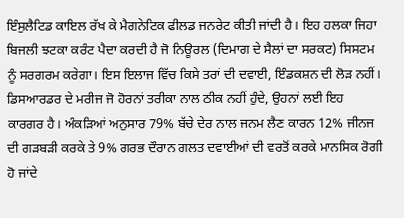ਇੰਸੁਲੈਟਿਡ ਕਾਇਲ ਰੱਖ ਕੇ ਮੈਗਨੇਟਿਕ ਫੀਲਡ ਜਨਰੇਟ ਕੀਤੀ ਜਾਂਦੀ ਹੈ। ਇਹ ਹਲਕਾ ਜਿਹਾ ਬਿਜਲੀ ਝਟਕਾ ਕਰੰਟ ਪੈਦਾ ਕਰਦੀ ਹੈ ਜੋ ਨਿਊਰਲ (ਦਿਮਾਗ ਦੇ ਸੈਲਾਂ ਦਾ ਸਰਕਟ) ਸਿਸਟਮ ਨੂੰ ਸਰਗਰਮ ਕਰੇਗਾ। ਇਸ ਇਲਾਜ ਵਿੱਚ ਕਿਸੇ ਤਰਾਂ ਦੀ ਦਵਾਈ, ਇੰਡਕਸ਼ਨ ਦੀ ਲੋੜ ਨਹੀਂ। ਡਿਸਆਰਡਰ ਦੇ ਮਰੀਜ ਜੋ ਹੋਰਨਾਂ ਤਰੀਕਾ ਨਾਲ ਠੀਕ ਨਹੀਂ ਹੁੰਦੇ, ਉਹਨਾਂ ਲਈ ਇਹ ਕਾਰਗਰ ਹੈ। ਅੰਕੜਿਆਂ ਅਨੁਸਾਰ 79% ਬੱਚੇ ਦੇਰ ਨਾਲ ਜਨਮ ਲੈਣ ਕਾਰਨ 12% ਜੀਨਜ ਦੀ ਗੜਬੜੀ ਕਰਕੇ ਤੇ 9% ਗਰਭ ਦੌਰਾਨ ਗਲਤ ਦਵਾਈਆਂ ਦੀ ਵਰਤੋਂ ਕਰਕੇ ਮਾਨਸਿਕ ਰੋਗੀ ਹੋ ਜਾਂਦੇ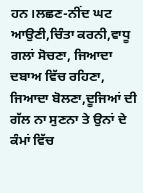ਹਨ।ਲਛਣ-ਨੀਂਦ ਘਟ ਆਉਣੀ,ਚਿੰਤਾ ਕਰਨੀ,ਵਾਧੂ ਗਲਾਂ ਸੋਚਣਾ, ਜਿਆਦਾ ਦਬਾਅ ਵਿੱਚ ਰਹਿਣਾ, ਜਿਆਦਾ ਬੋਲਣਾ,ਦੂਜਿਆਂ ਦੀ ਗੱਲ ਨਾ ਸੁਣਨਾ ਤੇ ਉਨਾਂ ਦੇ ਕੰਮਾਂ ਵਿੱਚ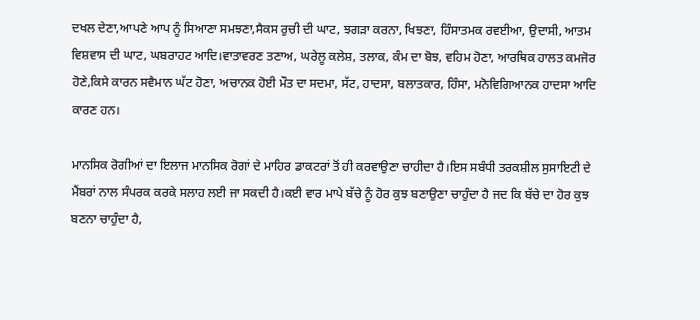ਦਖਲ ਦੇਣਾ,ਆਪਣੇ ਆਪ ਨੂੰ ਸਿਆਣਾ ਸਮਝਣਾ,ਸੈਕਸ ਰੁਚੀ ਦੀ ਘਾਟ, ਝਗੜਾ ਕਰਨਾ, ਖਿਝਣਾ, ਹਿੰਸਾਤਮਕ ਰਵਈਆ, ਉਦਾਸੀ, ਆਤਮ ਵਿਸ਼ਵਾਸ ਦੀ ਘਾਟ, ਘਬਰਾਹਟ ਆਦਿ।ਵਾਤਾਵਰਣ ਤਣਾਅ, ਘਰੇਲੂ ਕਲੇਸ਼, ਤਲਾਕ, ਕੰਮ ਦਾ ਬੋਝ, ਵਹਿਮ ਹੋਣਾ, ਆਰਥਿਕ ਹਾਲਤ ਕਮਜੋਰ ਹੋਣੇ,ਕਿਸੇ ਕਾਰਨ ਸਵੈਮਾਨ ਘੱਟ ਹੋਣਾ, ਅਚਾਨਕ ਹੋਈ ਮੌਤ ਦਾ ਸਦਮਾ, ਸੱਟ, ਹਾਦਸਾ, ਬਲਾਤਕਾਰ, ਹਿੰਸਾ, ਮਨੋਵਿਗਿਆਨਕ ਹਾਦਸਾ ਆਦਿ ਕਾਰਣ ਹਨ।

ਮਾਨਸਿਕ ਰੋਗੀਆਂ ਦਾ ਇਲਾਜ ਮਾਨਸਿਕ ਰੋਗਾਂ ਦੇ ਮਾਹਿਰ ਡਾਕਟਰਾਂ ਤੋਂ ਹੀ ਕਰਵਾਉਣਾ ਚਾਹੀਦਾ ਹੈ।ਇਸ ਸਬੰਧੀ ਤਰਕਸ਼ੀਲ ਸੁਸਾਇਟੀ ਦੇ ਮੈਂਬਰਾਂ ਨਾਲ ਸੰਪਰਕ ਕਰਕੇ ਸਲਾਹ ਲਈ ਜਾ ਸਕਦੀ ਹੈ।ਕਈ ਵਾਰ ਮਾਪੇ ਬੱਚੇ ਨੂੰ ਹੋਰ ਕੁਝ ਬਣਾਉਣਾ ਚਾਹੁੰਦਾ ਹੈ ਜਦ ਕਿ ਬੱਚੇ ਦਾ ਹੋਰ ਕੁਝ ਬਣਨਾ ਚਾਹੁੰਦਾ ਹੈ,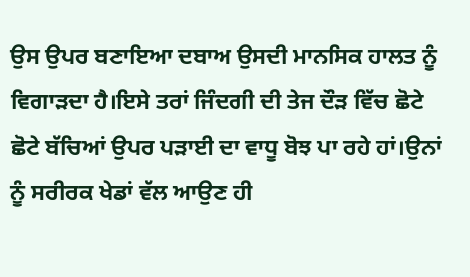ਉਸ ਉਪਰ ਬਣਾਇਆ ਦਬਾਅ ਉਸਦੀ ਮਾਨਸਿਕ ਹਾਲਤ ਨੂੰ ਵਿਗਾੜਦਾ ਹੈ।ਇਸੇ ਤਰਾਂ ਜਿੰਦਗੀ ਦੀ ਤੇਜ ਦੌੜ ਵਿੱਚ ਛੋਟੇ ਛੋਟੇ ਬੱਚਿਆਂ ਉਪਰ ਪੜਾਈ ਦਾ ਵਾਧੂ ਬੋਝ ਪਾ ਰਹੇ ਹਾਂ।ਉਨਾਂ ਨੂੰ ਸਰੀਰਕ ਖੇਡਾਂ ਵੱਲ ਆਉਣ ਹੀ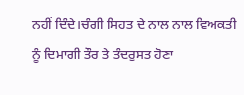ਨਹੀਂ ਦਿੰਦੇ।ਚੰਗੀ ਸਿਹਤ ਦੇ ਨਾਲ ਨਾਲ ਵਿਅਕਤੀ ਨੂੰ ਦਿਮਾਗੀ ਤੌਰ ਤੇ ਤੰਦਰੁਸਤ ਹੋਣਾ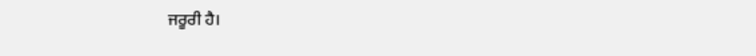ਜਰੂਰੀ ਹੈ।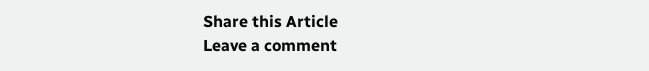Share this Article
Leave a comment